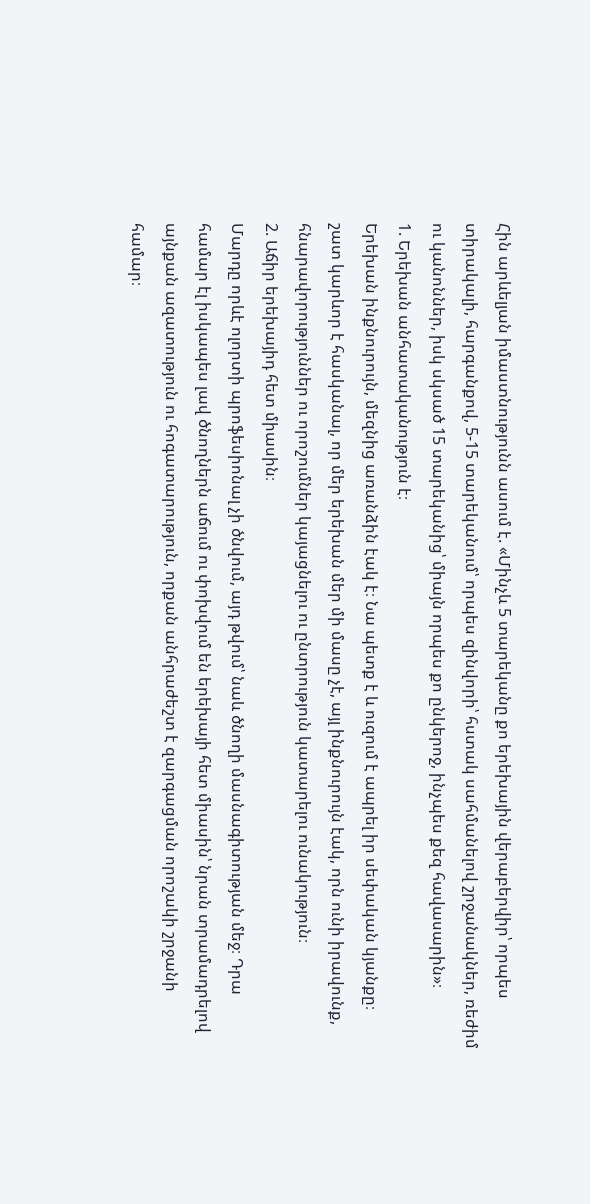Հին արևելյան իմաստնությունն ասում է. «Մինչև 5 տարեկանը քո երեխային վերաբերվիր՝ որպես տիրակալի, հարգանքով, 5-15 տարեկանում՝ որպես զինվորի՝ հստակ սահմանելով շրջանակներ, ռեժիմ ու կանոններ, իսկ սկսած 15 տարեկանից՝ միայն որպես քո ընկերոջ, ինչպես քեզ հավասարին»։
1. Երեխան անհատականություն է։
Երեխան ինքնուրույն, մեզնից առանձին էակ է։ Նա պետք է և ուզում է ապրել իր սեփական կյանքը։ շատ կարևոր է հասկանալ, որ մեր երեխան մեր մի մասը չէ, այլ ինքնուրույն էակ, որն ունի իրավունք, հնարավորություններ ու որոշումներ կայացնելու ու ընտրություն կատարելու ունակություն։
2. Աճիր երեխայիդ հետ միասին։
Մարդը որևէ ոլորտի պրոֆեսիոնալ չի ծնվում, այդ թվում՝ նաև ծնողի մասնագիտության մեջ։ Դրա համար էլ իսկապես լավ ծնողներն աճում ու փոխվում են երեխայի հետ միասին՝ նրան տրամադրելով այնքան ազատություն ու հոգատարություն, որքան անհրաժեշտ է զարգացման որոշակի շրջանի համար։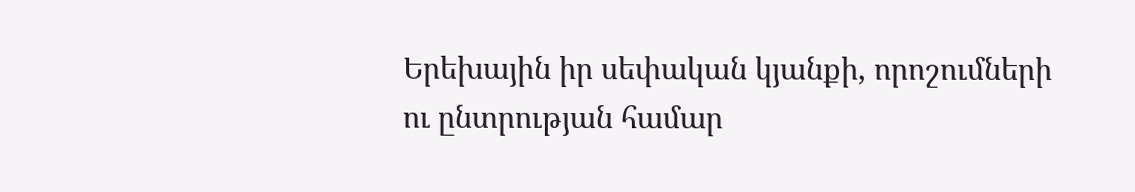Երեխային իր սեփական կյանքի, որոշումների ու ընտրության համար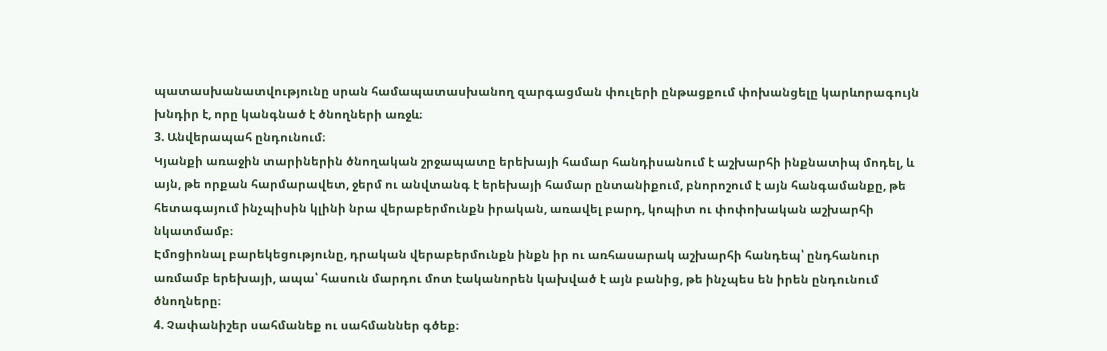պատասխանատվությունը սրան համապատասխանող զարգացման փուլերի ընթացքում փոխանցելը կարևորագույն խնդիր է, որը կանգնած է ծնողների առջև։
3. Անվերապահ ընդունում։
Կյանքի առաջին տարիներին ծնողական շրջապատը երեխայի համար հանդիսանում է աշխարհի ինքնատիպ մոդել, և այն, թե որքան հարմարավետ, ջերմ ու անվտանգ է երեխայի համար ընտանիքում, բնորոշում է այն հանգամանքը, թե հետագայում ինչպիսին կլինի նրա վերաբերմունքն իրական, առավել բարդ, կոպիտ ու փոփոխական աշխարհի նկատմամբ։
Էմոցիոնալ բարեկեցությունը, դրական վերաբերմունքն ինքն իր ու առհասարակ աշխարհի հանդեպ՝ ընդհանուր առմամբ երեխայի, ապա՝ հասուն մարդու մոտ էականորեն կախված է այն բանից, թե ինչպես են իրեն ընդունում ծնողները։
4. Չափանիշեր սահմանեք ու սահմաններ գծեք։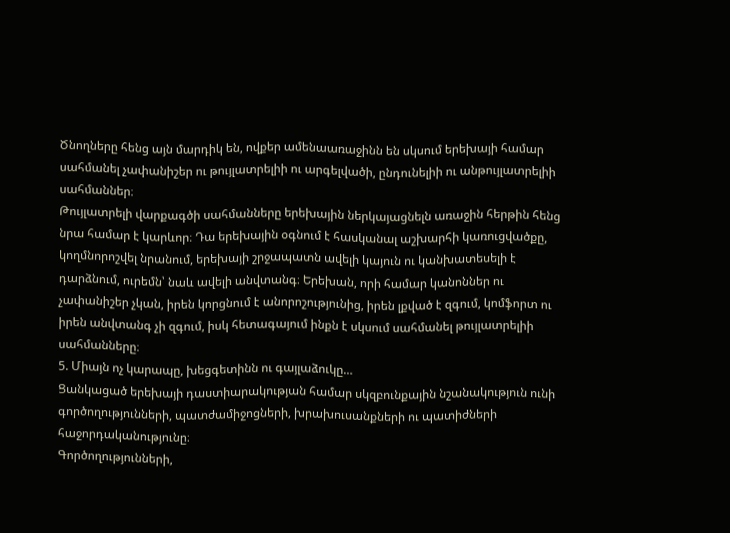Ծնողները հենց այն մարդիկ են, ովքեր ամենաառաջինն են սկսում երեխայի համար սահմանել չափանիշեր ու թույլատրելիի ու արգելվածի, ընդունելիի ու անթույլատրելիի սահմաններ։
Թույլատրելի վարքագծի սահմանները երեխային ներկայացնելն առաջին հերթին հենց նրա համար է կարևոր։ Դա երեխային օգնում է հասկանալ աշխարհի կառուցվածքը, կողմնորոշվել նրանում, երեխայի շրջապատն ավելի կայուն ու կանխատեսելի է դարձնում, ուրեմն՝ նաև ավելի անվտանգ։ Երեխան, որի համար կանոններ ու չափանիշեր չկան, իրեն կորցնում է անորոշությունից, իրեն լքված է զգում, կոմֆորտ ու իրեն անվտանգ չի զգում, իսկ հետագայում ինքն է սկսում սահմանել թույլատրելիի սահմանները։
5. Միայն ոչ կարապը, խեցգետինն ու գայլաձուկը…
Ցանկացած երեխայի դաստիարակության համար սկզբունքային նշանակություն ունի գործողությունների, պատժամիջոցների, խրախուսանքների ու պատիժների հաջորդականությունը։
Գործողությունների,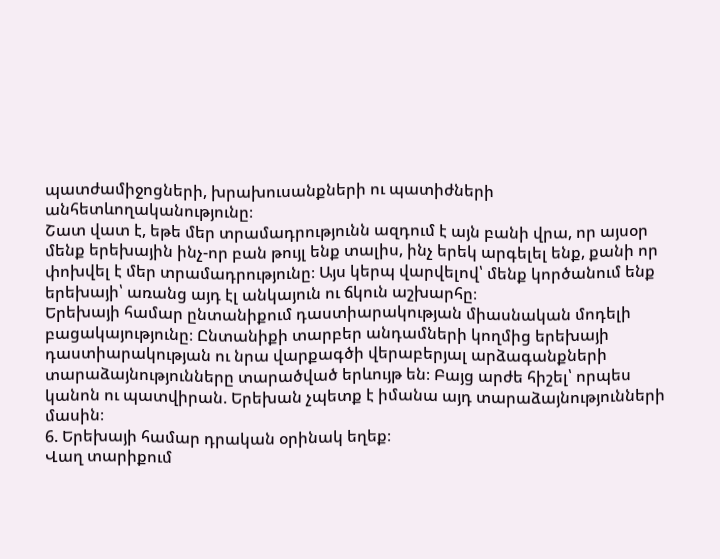պատժամիջոցների, խրախուսանքների ու պատիժների անհետևողականությունը։
Շատ վատ է, եթե մեր տրամադրությունն ազդում է այն բանի վրա, որ այսօր մենք երեխային ինչ-որ բան թույլ ենք տալիս, ինչ երեկ արգելել ենք, քանի որ փոխվել է մեր տրամադրությունը։ Այս կերպ վարվելով՝ մենք կործանում ենք երեխայի՝ առանց այդ էլ անկայուն ու ճկուն աշխարհը։
Երեխայի համար ընտանիքում դաստիարակության միասնական մոդելի բացակայությունը։ Ընտանիքի տարբեր անդամների կողմից երեխայի դաստիարակության ու նրա վարքագծի վերաբերյալ արձագանքների տարաձայնությունները տարածված երևույթ են։ Բայց արժե հիշել՝ որպես կանոն ու պատվիրան. Երեխան չպետք է իմանա այդ տարաձայնությունների մասին։
6. Երեխայի համար դրական օրինակ եղեք։
Վաղ տարիքում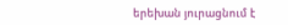երեխան յուրացնում է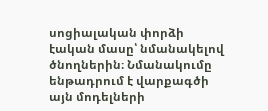սոցիալական փորձի էական մասը՝ նմանակելով ծնողներին։ Նմանակումը ենթադրում է վարքագծի այն մոդելների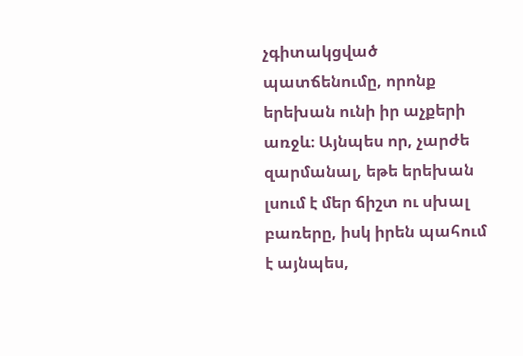չգիտակցված պատճենումը, որոնք երեխան ունի իր աչքերի առջև։ Այնպես որ, չարժե զարմանալ, եթե երեխան լսում է մեր ճիշտ ու սխալ բառերը, իսկ իրեն պահում է այնպես,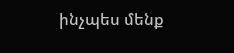ինչպես մենք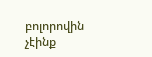բոլորովին չէինք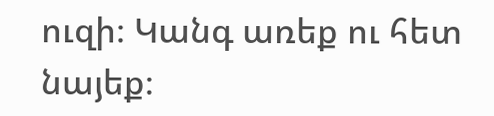ուզի։ Կանգ առեք ու հետ նայեք։